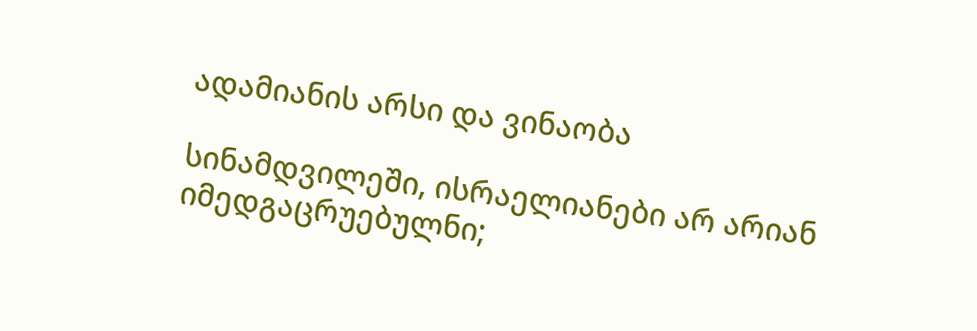ადამიანის არსი და ვინაობა

სინამდვილეში, ისრაელიანები არ არიან იმედგაცრუებულნი;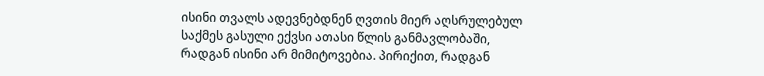ისინი თვალს ადევნებდნენ ღვთის მიერ აღსრულებულ საქმეს გასული ექვსი ათასი წლის განმავლობაში, რადგან ისინი არ მიმიტოვებია. პირიქით, რადგან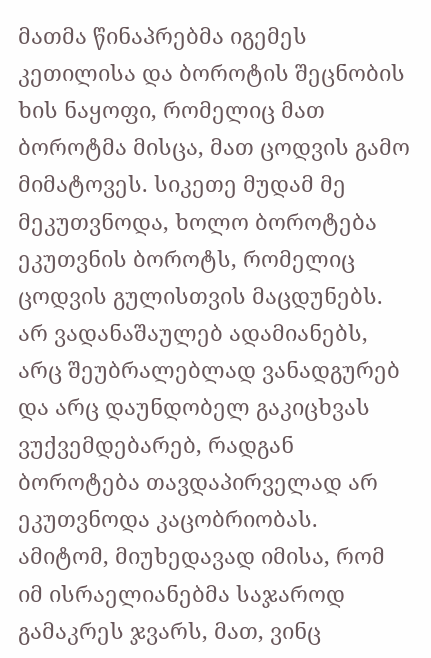მათმა წინაპრებმა იგემეს კეთილისა და ბოროტის შეცნობის ხის ნაყოფი, რომელიც მათ ბოროტმა მისცა, მათ ცოდვის გამო მიმატოვეს. სიკეთე მუდამ მე მეკუთვნოდა, ხოლო ბოროტება ეკუთვნის ბოროტს, რომელიც ცოდვის გულისთვის მაცდუნებს. არ ვადანაშაულებ ადამიანებს, არც შეუბრალებლად ვანადგურებ და არც დაუნდობელ გაკიცხვას ვუქვემდებარებ, რადგან ბოროტება თავდაპირველად არ ეკუთვნოდა კაცობრიობას. ამიტომ, მიუხედავად იმისა, რომ იმ ისრაელიანებმა საჯაროდ გამაკრეს ჯვარს, მათ, ვინც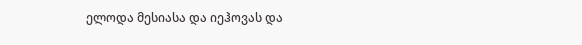ელოდა მესიასა და იეჰოვას და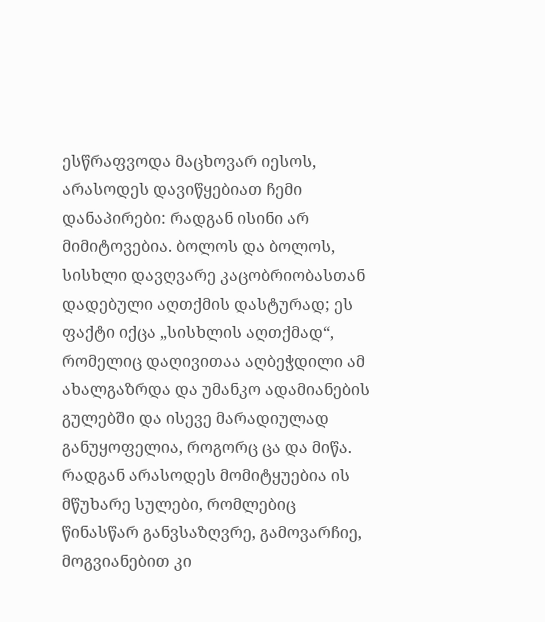ესწრაფვოდა მაცხოვარ იესოს, არასოდეს დავიწყებიათ ჩემი დანაპირები: რადგან ისინი არ მიმიტოვებია. ბოლოს და ბოლოს, სისხლი დავღვარე კაცობრიობასთან დადებული აღთქმის დასტურად; ეს ფაქტი იქცა „სისხლის აღთქმად“, რომელიც დაღივითაა აღბეჭდილი ამ ახალგაზრდა და უმანკო ადამიანების გულებში და ისევე მარადიულად განუყოფელია, როგორც ცა და მიწა. რადგან არასოდეს მომიტყუებია ის მწუხარე სულები, რომლებიც წინასწარ განვსაზღვრე, გამოვარჩიე, მოგვიანებით კი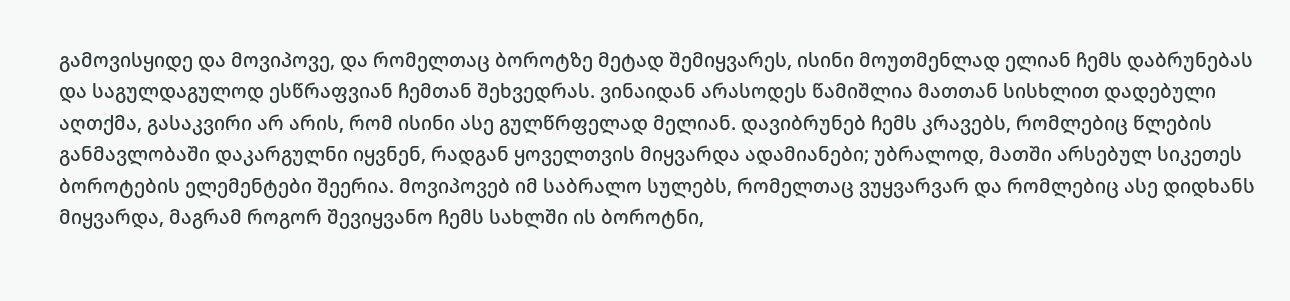გამოვისყიდე და მოვიპოვე, და რომელთაც ბოროტზე მეტად შემიყვარეს, ისინი მოუთმენლად ელიან ჩემს დაბრუნებას და საგულდაგულოდ ესწრაფვიან ჩემთან შეხვედრას. ვინაიდან არასოდეს წამიშლია მათთან სისხლით დადებული აღთქმა, გასაკვირი არ არის, რომ ისინი ასე გულწრფელად მელიან. დავიბრუნებ ჩემს კრავებს, რომლებიც წლების განმავლობაში დაკარგულნი იყვნენ, რადგან ყოველთვის მიყვარდა ადამიანები; უბრალოდ, მათში არსებულ სიკეთეს ბოროტების ელემენტები შეერია. მოვიპოვებ იმ საბრალო სულებს, რომელთაც ვუყვარვარ და რომლებიც ასე დიდხანს მიყვარდა, მაგრამ როგორ შევიყვანო ჩემს სახლში ის ბოროტნი,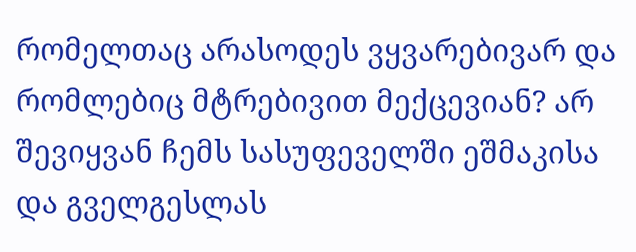რომელთაც არასოდეს ვყვარებივარ და რომლებიც მტრებივით მექცევიან? არ შევიყვან ჩემს სასუფეველში ეშმაკისა და გველგესლას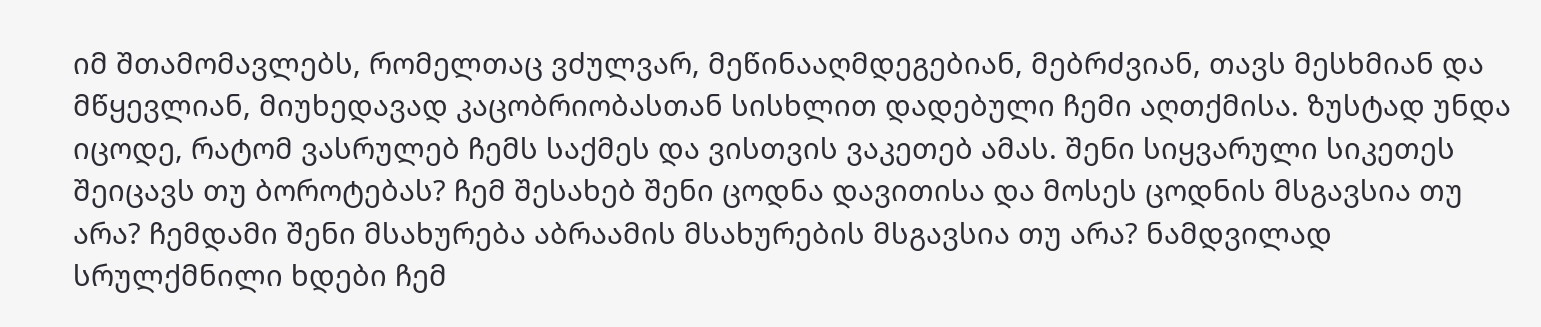იმ შთამომავლებს, რომელთაც ვძულვარ, მეწინააღმდეგებიან, მებრძვიან, თავს მესხმიან და მწყევლიან, მიუხედავად კაცობრიობასთან სისხლით დადებული ჩემი აღთქმისა. ზუსტად უნდა იცოდე, რატომ ვასრულებ ჩემს საქმეს და ვისთვის ვაკეთებ ამას. შენი სიყვარული სიკეთეს შეიცავს თუ ბოროტებას? ჩემ შესახებ შენი ცოდნა დავითისა და მოსეს ცოდნის მსგავსია თუ არა? ჩემდამი შენი მსახურება აბრაამის მსახურების მსგავსია თუ არა? ნამდვილად სრულქმნილი ხდები ჩემ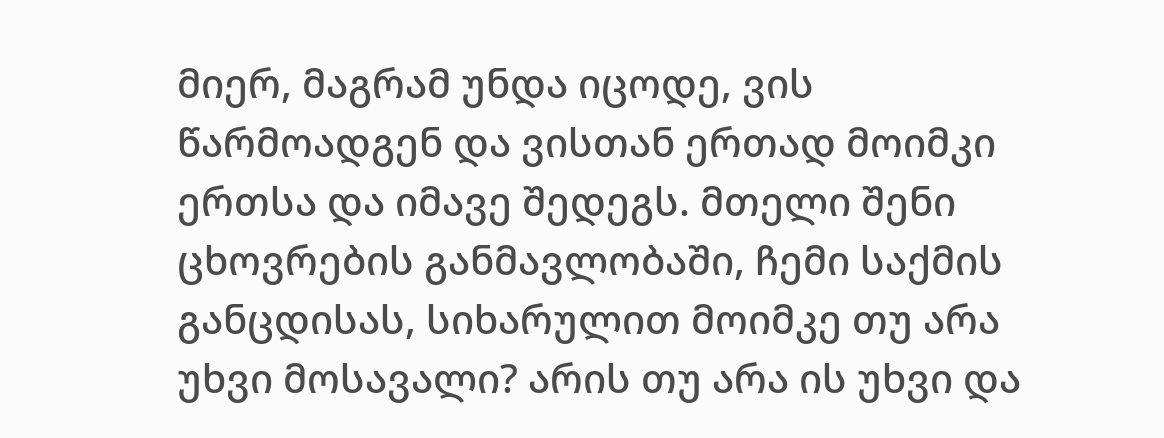მიერ, მაგრამ უნდა იცოდე, ვის წარმოადგენ და ვისთან ერთად მოიმკი ერთსა და იმავე შედეგს. მთელი შენი ცხოვრების განმავლობაში, ჩემი საქმის განცდისას, სიხარულით მოიმკე თუ არა უხვი მოსავალი? არის თუ არა ის უხვი და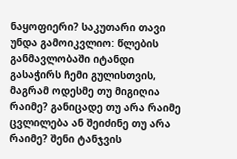ნაყოფიერი? საკუთარი თავი უნდა გამოიკვლიო: წლების განმავლობაში იტანდი გასაჭირს ჩემი გულისთვის, მაგრამ ოდესმე თუ მიგიღია რაიმე? განიცადე თუ არა რაიმე ცვლილება ან შეიძინე თუ არა რაიმე? შენი ტანჯვის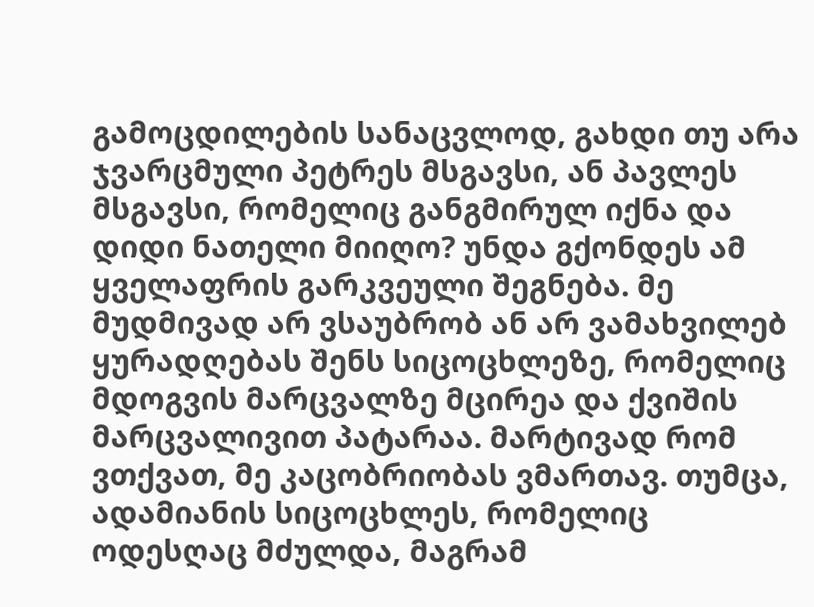გამოცდილების სანაცვლოდ, გახდი თუ არა ჯვარცმული პეტრეს მსგავსი, ან პავლეს მსგავსი, რომელიც განგმირულ იქნა და დიდი ნათელი მიიღო? უნდა გქონდეს ამ ყველაფრის გარკვეული შეგნება. მე მუდმივად არ ვსაუბრობ ან არ ვამახვილებ ყურადღებას შენს სიცოცხლეზე, რომელიც მდოგვის მარცვალზე მცირეა და ქვიშის მარცვალივით პატარაა. მარტივად რომ ვთქვათ, მე კაცობრიობას ვმართავ. თუმცა, ადამიანის სიცოცხლეს, რომელიც ოდესღაც მძულდა, მაგრამ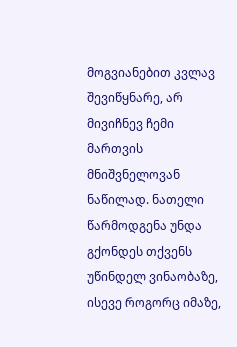მოგვიანებით კვლავ შევიწყნარე, არ მივიჩნევ ჩემი მართვის მნიშვნელოვან ნაწილად. ნათელი წარმოდგენა უნდა გქონდეს თქვენს უწინდელ ვინაობაზე, ისევე როგორც იმაზე,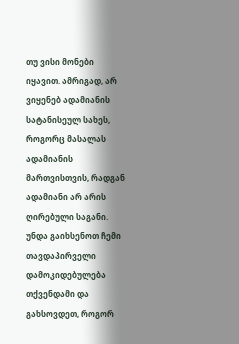თუ ვისი მონები იყავით. ამრიგად, არ ვიყენებ ადამიანის სატანისეულ სახეს, როგორც მასალას ადამიანის მართვისთვის, რადგან ადამიანი არ არის ღირებული საგანი. უნდა გაიხსენოთ ჩემი თავდაპირველი დამოკიდებულება თქვენდამი და გახსოვდეთ, როგორ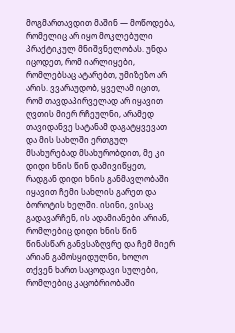მოგმართავდით მაშინ — მოწოდება, რომელიც არ იყო მოკლებული პრაქტიკულ მნიშვნელობას. უნდა იცოდეთ, რომ იარლიყები, რომლებსაც ატარებთ, უმიზეზო არ არის. ვვარაუდობ, ყველამ იცით, რომ თავდაპირველად არ იყავით ღვთის მიერ რჩეულნი, არამედ თავიდანვე სატანამ დაგატყვევათ და მის სახლში ერთგულ მსახურებად მსახურობდით, მე კი დიდი ხნის წინ დამივიწყეთ, რადგან დიდი ხნის განმავლობაში იყავით ჩემი სახლის გარეთ და ბოროტის ხელში. ისინი, ვისაც გადავარჩენ, ის ადამიანები არიან, რომლებიც დიდი ხნის წინ წინასწარ განვსაზღვრე და ჩემ მიერ არიან გამოსყიდულნი, ხოლო თქვენ ხართ საცოდავი სულები, რომლებიც კაცობრიობაში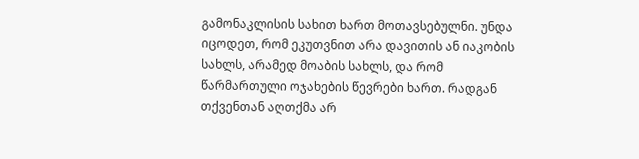გამონაკლისის სახით ხართ მოთავსებულნი. უნდა იცოდეთ, რომ ეკუთვნით არა დავითის ან იაკობის სახლს, არამედ მოაბის სახლს, და რომ წარმართული ოჯახების წევრები ხართ. რადგან თქვენთან აღთქმა არ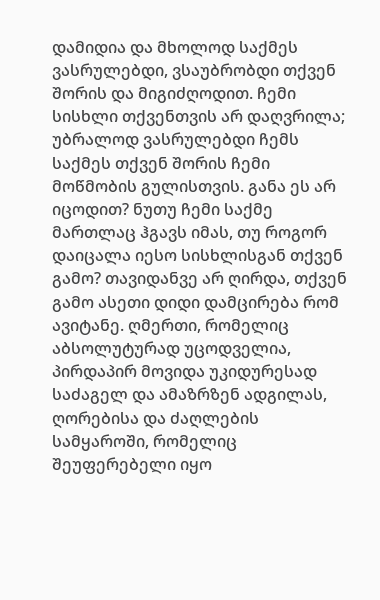დამიდია და მხოლოდ საქმეს ვასრულებდი, ვსაუბრობდი თქვენ შორის და მიგიძღოდით. ჩემი სისხლი თქვენთვის არ დაღვრილა; უბრალოდ ვასრულებდი ჩემს საქმეს თქვენ შორის ჩემი მოწმობის გულისთვის. განა ეს არ იცოდით? ნუთუ ჩემი საქმე მართლაც ჰგავს იმას, თუ როგორ დაიცალა იესო სისხლისგან თქვენ გამო? თავიდანვე არ ღირდა, თქვენ გამო ასეთი დიდი დამცირება რომ ავიტანე. ღმერთი, რომელიც აბსოლუტურად უცოდველია, პირდაპირ მოვიდა უკიდურესად საძაგელ და ამაზრზენ ადგილას, ღორებისა და ძაღლების სამყაროში, რომელიც შეუფერებელი იყო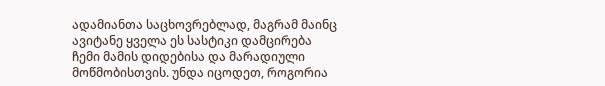ადამიანთა საცხოვრებლად, მაგრამ მაინც ავიტანე ყველა ეს სასტიკი დამცირება ჩემი მამის დიდებისა და მარადიული მოწმობისთვის. უნდა იცოდეთ, როგორია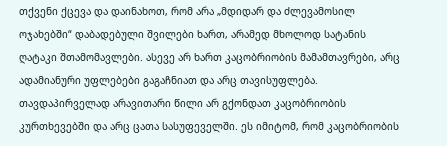თქვენი ქცევა და დაინახოთ, რომ არა „მდიდარ და ძლევამოსილ ოჯახებში“ დაბადებული შვილები ხართ, არამედ მხოლოდ სატანის ღატაკი შთამომავლები. ასევე არ ხართ კაცობრიობის მამამთავრები, არც ადამიანური უფლებები გაგაჩნიათ და არც თავისუფლება. თავდაპირველად არავითარი წილი არ გქონდათ კაცობრიობის კურთხევებში და არც ცათა სასუფეველში. ეს იმიტომ, რომ კაცობრიობის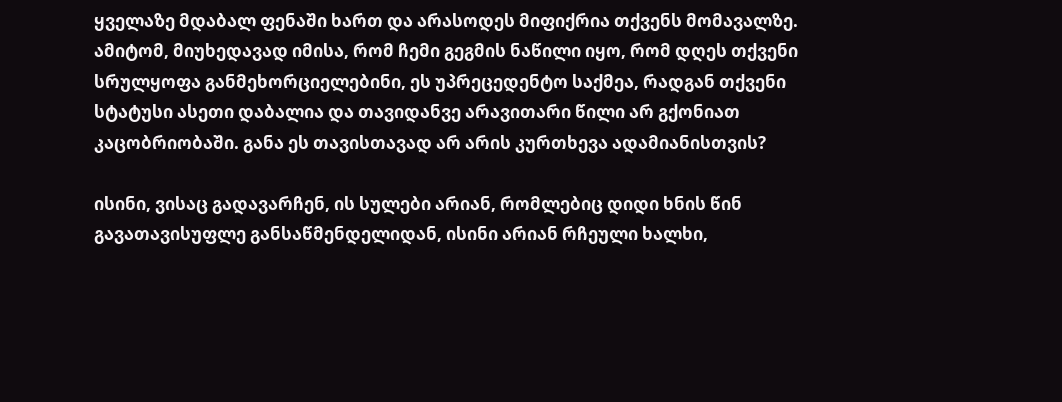ყველაზე მდაბალ ფენაში ხართ და არასოდეს მიფიქრია თქვენს მომავალზე. ამიტომ, მიუხედავად იმისა, რომ ჩემი გეგმის ნაწილი იყო, რომ დღეს თქვენი სრულყოფა განმეხორციელებინი, ეს უპრეცედენტო საქმეა, რადგან თქვენი სტატუსი ასეთი დაბალია და თავიდანვე არავითარი წილი არ გქონიათ კაცობრიობაში. განა ეს თავისთავად არ არის კურთხევა ადამიანისთვის?

ისინი, ვისაც გადავარჩენ, ის სულები არიან, რომლებიც დიდი ხნის წინ გავათავისუფლე განსაწმენდელიდან, ისინი არიან რჩეული ხალხი,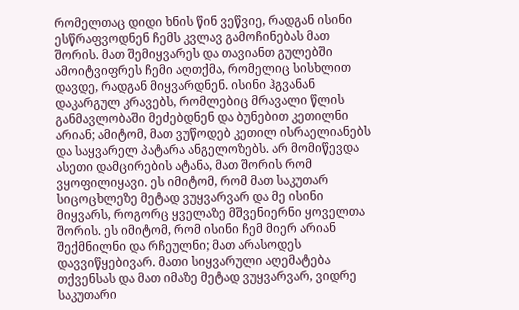რომელთაც დიდი ხნის წინ ვეწვიე, რადგან ისინი ესწრაფვოდნენ ჩემს კვლავ გამოჩინებას მათ შორის. მათ შემიყვარეს და თავიანთ გულებში ამოიტვიფრეს ჩემი აღთქმა, რომელიც სისხლით დავდე, რადგან მიყვარდნენ. ისინი ჰგვანან დაკარგულ კრავებს, რომლებიც მრავალი წლის განმავლობაში მეძებდნენ და ბუნებით კეთილნი არიან; ამიტომ, მათ ვუწოდებ კეთილ ისრაელიანებს და საყვარელ პატარა ანგელოზებს. არ მომიწევდა ასეთი დამცირების ატანა, მათ შორის რომ ვყოფილიყავი. ეს იმიტომ, რომ მათ საკუთარ სიცოცხლეზე მეტად ვუყვარვარ და მე ისინი მიყვარს, როგორც ყველაზე მშვენიერნი ყოველთა შორის. ეს იმიტომ, რომ ისინი ჩემ მიერ არიან შექმნილნი და რჩეულნი; მათ არასოდეს დავვიწყებივარ. მათი სიყვარული აღემატება თქვენსას და მათ იმაზე მეტად ვუყვარვარ, ვიდრე საკუთარი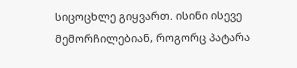სიცოცხლე გიყვართ. ისინი ისევე მემორჩილებიან, როგორც პატარა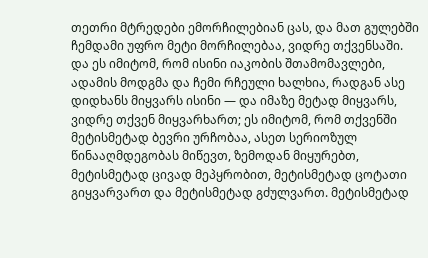თეთრი მტრედები ემორჩილებიან ცას, და მათ გულებში ჩემდამი უფრო მეტი მორჩილებაა, ვიდრე თქვენსაში. და ეს იმიტომ, რომ ისინი იაკობის შთამომავლები, ადამის მოდგმა და ჩემი რჩეული ხალხია, რადგან ასე დიდხანს მიყვარს ისინი — და იმაზე მეტად მიყვარს, ვიდრე თქვენ მიყვარხართ; ეს იმიტომ, რომ თქვენში მეტისმეტად ბევრი ურჩობაა, ასეთ სერიოზულ წინააღმდეგობას მიწევთ, ზემოდან მიყურებთ, მეტისმეტად ცივად მეპყრობით, მეტისმეტად ცოტათი გიყვარვართ და მეტისმეტად გძულვართ. მეტისმეტად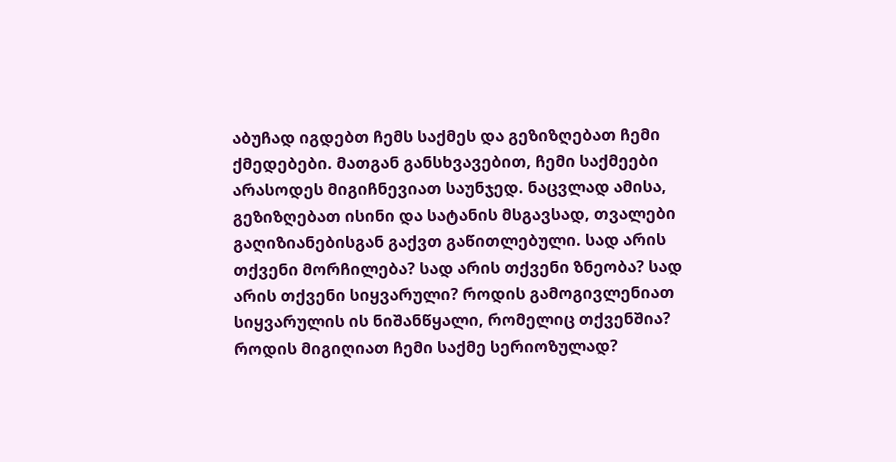აბუჩად იგდებთ ჩემს საქმეს და გეზიზღებათ ჩემი ქმედებები. მათგან განსხვავებით, ჩემი საქმეები არასოდეს მიგიჩნევიათ საუნჯედ. ნაცვლად ამისა, გეზიზღებათ ისინი და სატანის მსგავსად, თვალები გაღიზიანებისგან გაქვთ გაწითლებული. სად არის თქვენი მორჩილება? სად არის თქვენი ზნეობა? სად არის თქვენი სიყვარული? როდის გამოგივლენიათ სიყვარულის ის ნიშანწყალი, რომელიც თქვენშია? როდის მიგიღიათ ჩემი საქმე სერიოზულად?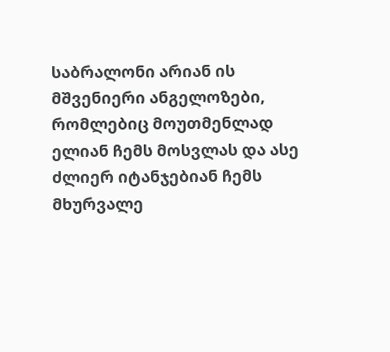საბრალონი არიან ის მშვენიერი ანგელოზები, რომლებიც მოუთმენლად ელიან ჩემს მოსვლას და ასე ძლიერ იტანჯებიან ჩემს მხურვალე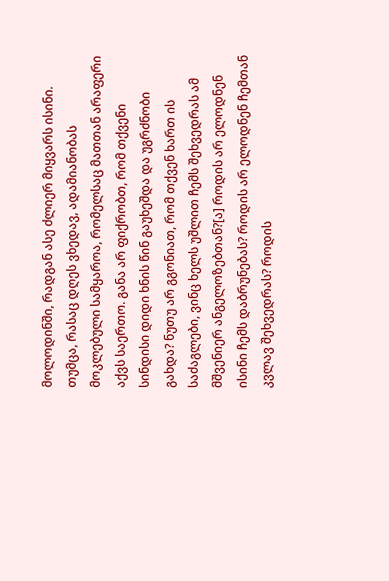მოლოდინში, რადგან ასე ძლიერ მიყვარს ისინი. თუმცა, რასაც დღეს ვხედავ, ადამიანობას მოკლებული სამყაროა, რომელსაც მათთან არაფერი აქვს საერთო. განა არ ფიქრობთ, რომ თქვენი სინდისი დიდი ხნის წინ გაუხეშდა და უგრძნობი გახდა? ნუთუ არ გგონიათ, რომ თქვენ ხართ ის საძაგლები, ვინც ხელს უშლით ჩემს შეხვედრას ამ მშვენიერ ანგელოზებთან?[ა] როდის არ ელოდნენ ისინი ჩემს დაბრუნებას? როდის არ ელოდნენ ჩემთან კვლავ შეხვედრას? როდის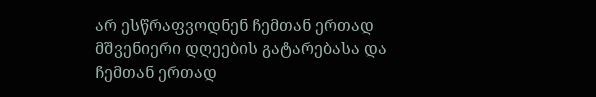არ ესწრაფვოდნენ ჩემთან ერთად მშვენიერი დღეების გატარებასა და ჩემთან ერთად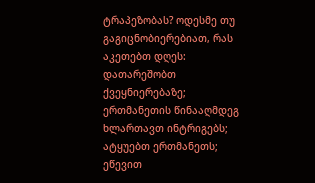ტრაპეზობას? ოდესმე თუ გაგიცნობიერებიათ, რას აკეთებთ დღეს: დათარეშობთ ქვეყნიერებაზე; ერთმანეთის წინააღმდეგ ხლართავთ ინტრიგებს; ატყუებთ ერთმანეთს; ეწევით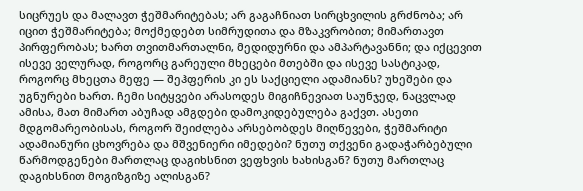სიცრუეს და მალავთ ჭეშმარიტებას; არ გაგაჩნიათ სირცხვილის გრძნობა; არ იცით ჭეშმარიტება; მოქმედებთ სიმრუდითა და მზაკვრობით; მიმართავთ პირფერობას; ხართ თვითმართალნი, მედიდურნი და ამპარტავანნი; და იქცევით ისევე ველურად, როგორც გარეული მხეცები მთებში და ისევე სასტიკად, როგორც მხეცთა მეფე — შეჰფერის კი ეს საქციელი ადამიანს? უხეშები და უგნურები ხართ. ჩემი სიტყვები არასოდეს მიგიჩნევიათ საუნჯედ, ნაცვლად ამისა, მათ მიმართ აბუჩად ამგდები დამოკიდებულება გაქვთ. ასეთი მდგომარეობისას, როგორ შეიძლება არსებობდეს მიღწევები, ჭეშმარიტი ადამიანური ცხოვრება და მშვენიერი იმედები? ნუთუ თქვენი გადაჭარბებული წარმოდგენები მართლაც დაგიხსნით ვეფხვის ხახისგან? ნუთუ მართლაც დაგიხსნით მოგიზგიზე ალისგან?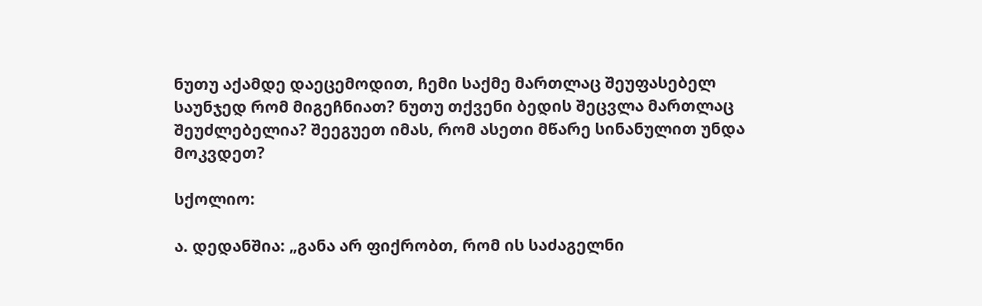ნუთუ აქამდე დაეცემოდით, ჩემი საქმე მართლაც შეუფასებელ საუნჯედ რომ მიგეჩნიათ? ნუთუ თქვენი ბედის შეცვლა მართლაც შეუძლებელია? შეეგუეთ იმას, რომ ასეთი მწარე სინანულით უნდა მოკვდეთ?

სქოლიო:

ა. დედანშია: „განა არ ფიქრობთ, რომ ის საძაგელნი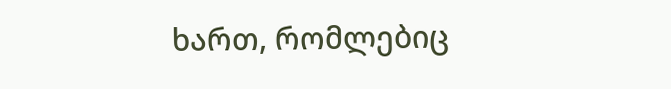ხართ, რომლებიც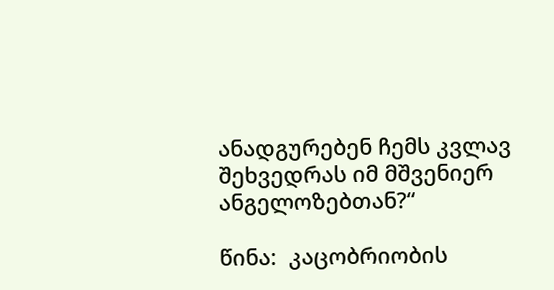ანადგურებენ ჩემს კვლავ შეხვედრას იმ მშვენიერ ანგელოზებთან?“

წინა:  კაცობრიობის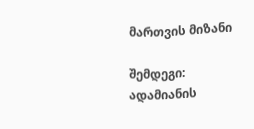მართვის მიზანი

შემდეგი:  ადამიანის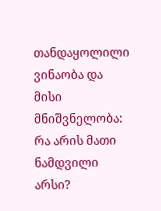თანდაყოლილი ვინაობა და მისი მნიშვნელობა: რა არის მათი ნამდვილი არსი?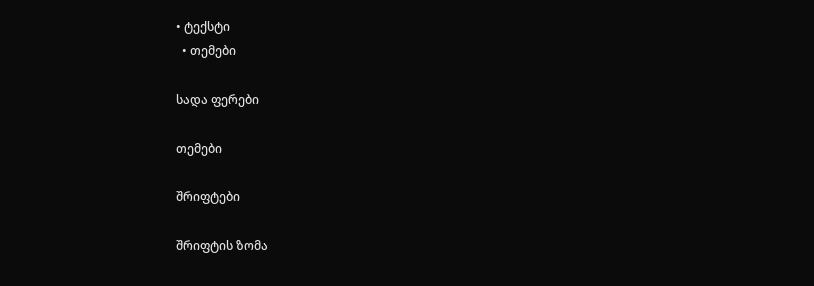• ტექსტი
  • თემები

სადა ფერები

თემები

შრიფტები

შრიფტის ზომა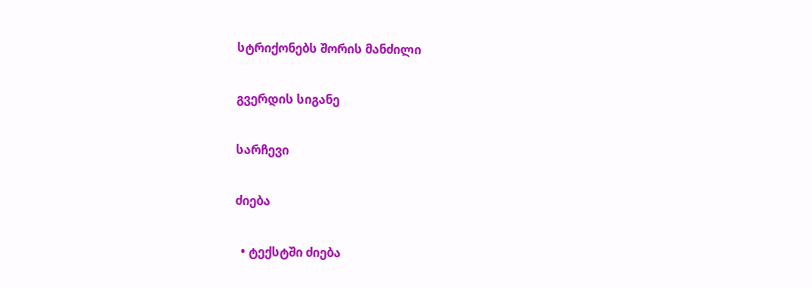სტრიქონებს შორის მანძილი

გვერდის სიგანე

სარჩევი

ძიება

  • ტექსტში ძიება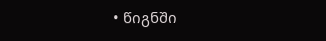• წიგნში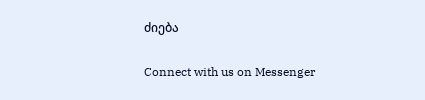ძიება

Connect with us on Messenger